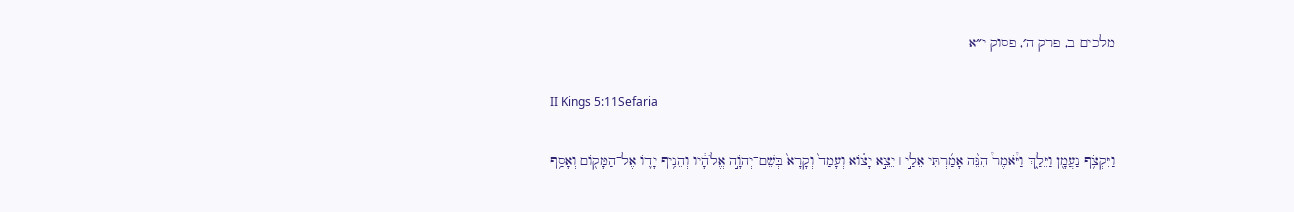מלכים ב, פרק ה׳, פסוק י״א

II Kings 5:11Sefaria

וַיִּקְצֹ֥ף נַעֲמָ֖ן וַיֵּלַ֑ךְ וַיֹּ֩אמֶר֩ הִנֵּ֨ה אָמַ֜רְתִּי אֵלַ֣י ׀ יֵצֵ֣א יָצ֗וֹא וְעָמַד֙ וְקָרָא֙ בְּשֵׁם־יְהֹוָ֣ה אֱלֹהָ֔יו וְהֵנִ֥יף יָד֛וֹ אֶל־הַמָּק֖וֹם וְאָסַ֥ף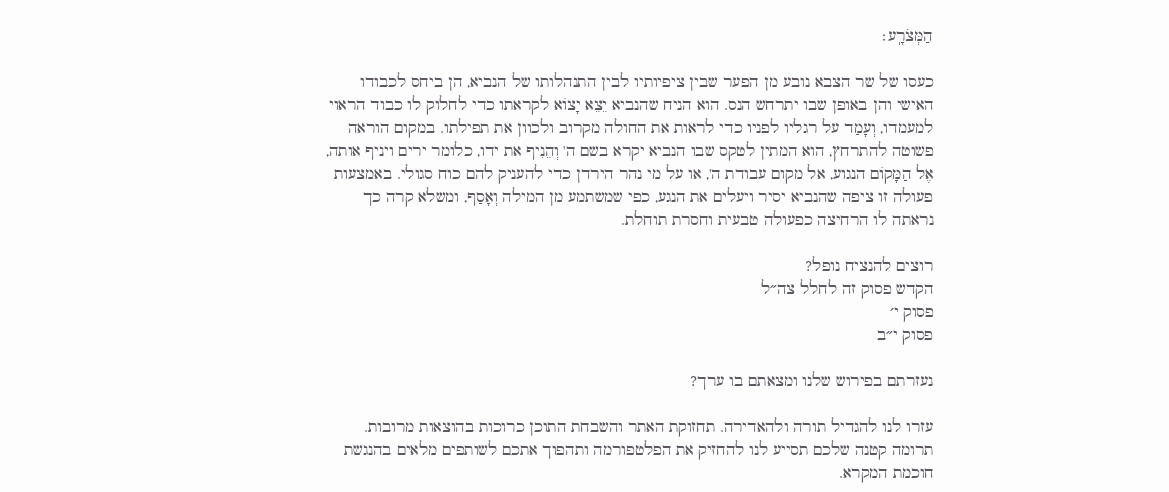הַמְּצֹרָֽע׃

כעסו של שר הצבא נובע מן הפער שבין ציפיותיו לבין התנהלותו של הנביא, הן ביחס לכבודו האישי והן באופן שבו יתרחש הנס. הוא הניח שהנביא יֵצֵא יָצוֹא לקראתו כדי לחלוק לו כבוד הראוי למעמדו, וְעָמַד על רגליו לפניו כדי לראות את החולה מקרוב ולכוון את תפילתו. במקום הוראה פשוטה להתרחץ, הוא המתין לטקס שבו הנביא יקרא בשם ה' וְהֵנִיף את ידו, כלומר ירים ויניף אותה, אֶל הַמָּקוֹם הנגוע, אל מקום עבודת ה', או על מי נהר הירדן כדי להעניק להם כוח סגולי. באמצעות פעולה זו ציפה שהנביא יסיר ויעלים את הנגע, כפי שמשתמע מן המילה וְאָסַף, ומשלא קרה כך נראתה לו הרחיצה כפעולה טבעית וחסרת תוחלת.

רוצים להנציח נופל?
הקדש פסוק זה לחלל צה״ל
פסוק י׳
פסוק י״ב

נעזרתם בפירוש שלנו ומצאתם בו ערך?

עזרו לנו להגדיל תורה ולהאדירה. תחזוקת האתר והשבחת התוכן כרוכות בהוצאות מרובות. תרומה קטנה שלכם תסייע לנו להחזיק את הפלטפורמה ותהפוך אתכם לשותפים מלאים בהנגשת חוכמת המקרא.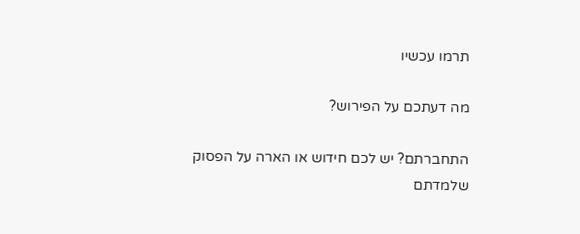תרמו עכשיו

מה דעתכם על הפירוש?

התחברתם? יש לכם חידוש או הארה על הפסוק שלמדתם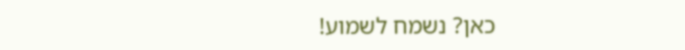כאן? נשמח לשמוע!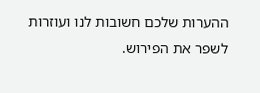ההערות שלכם חשובות לנו ועוזרות לשפר את הפירוש.